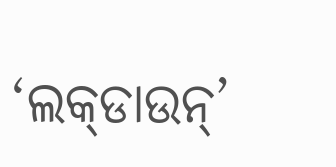‘ଲକ୍‌ଡାଉନ୍‌’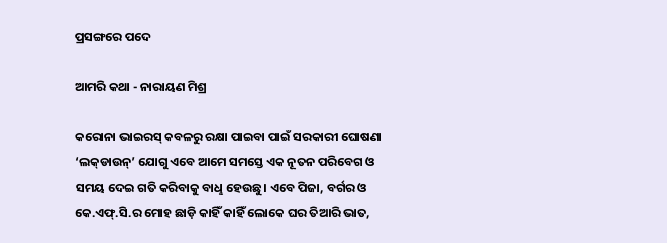ପ୍ରସଙ୍ଗରେ ପଦେ

ଆମରି କଥା - ନାରାୟଣ ମିଶ୍ର

କରୋନା ଭାଇରସ୍‌ କବଳରୁ ରକ୍ଷା ପାଇବା ପାଇଁ ସରକାରୀ ଘୋଷଣା ‘ଲକ୍‌ଡାଉନ୍‌’ ଯୋଗୁ ଏବେ ଆମେ ସମସ୍ତେ ଏକ ନୂତନ ପରିବେଗ ଓ ସମୟ ଦେଇ ଗତି କରିବାକୁ ବାଧୢ ହେଉଛୁ। ଏବେ ପିଜା, ବର୍ଗର ଓ କେ.ଏଫ୍‌.ସି.ର ମୋହ ଛାଡ଼ି କାହିଁ କାହିଁ ଲୋକେ ଘର ତିଆରି ଭାତ,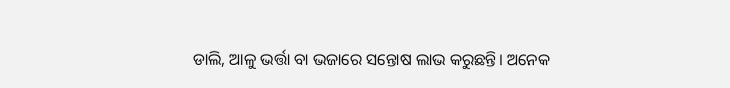ଡାଲି, ଆଳୁ ଭର୍ତ୍ତା ବା ଭଜାରେ ସନ୍ତୋଷ ଲାଭ କରୁଛନ୍ତି। ଅନେକ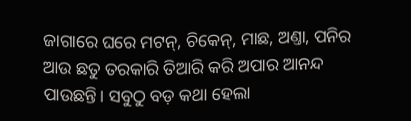ଜାଗାରେ ଘରେ ମଟନ୍‌, ଚିକେନ୍‌, ମାଛ, ଅଣ୍ତା, ପନିର ଆଉ ଛତୁ ତରକାରି ତିଆରି କରି ଅପାର ଆନନ୍ଦ ପାଉଛନ୍ତି। ସବୁଠୁ ବଡ଼ କଥା ହେଲା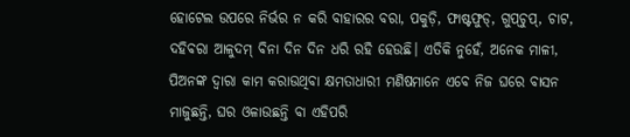ହୋଟେଲ ଉପରେ ନିର୍ଭର ନ କରି ବାହାରର ବରା, ପକୁଡ଼ି, ଫାଷ୍ଟଫୁଡ୍‌, ଗୁପ୍‌ଚୁପ୍‌, ଚାଟ, ଦହିବରା ଆଳୁଦମ୍‌ ବିନା ଦିନ ଦିନ ଧରି ରହି ହେଉଛି। ଏତିକି ନୁହେଁ, ଅନେକ ମାଳୀ, ପିଅନଙ୍କ ଦ୍ବାରା କାମ କରାଉଥିବା କ୍ଷମତାଧାରୀ ମଣିଷମାନେ ଏବେ ନିଜ ଘରେ ବାସନ ମାଜୁଛନ୍ତି, ଘର ଓଳାଉଛନ୍ତି ବା ଏହିପରି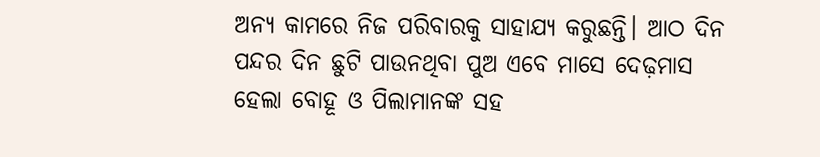ଅନ୍ୟ କାମରେ ନିଜ ପରିବାରକୁ ସାହାଯ୍ୟ କରୁଛନ୍ତି। ଆଠ ଦିନ ପନ୍ଦର ଦିନ ଛୁଟି ପାଉନଥିବା ପୁଅ ଏବେ ମାସେ ଦେଢ଼ମାସ ହେଲା ବୋହୂ ଓ ପିଲାମାନଙ୍କ ସହ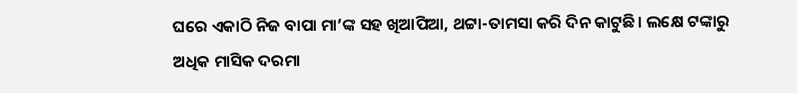ଘରେ ଏକାଠି ନିଜ ବାପା ମା’ଙ୍କ ସହ ଖିଆପିଆ, ଥଟ୍ଟା-ତାମସା କରି ଦିନ କାଟୁଛି। ଲକ୍ଷେ ଟଙ୍କାରୁ ଅଧିକ ମାସିକ ଦରମା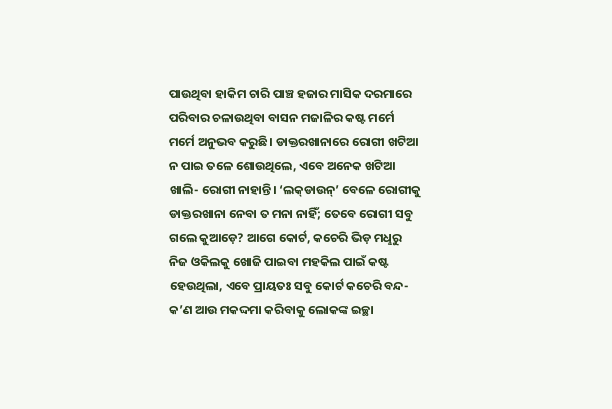ପାଉଥିବା ହାକିମ ଚାରି ପାଞ୍ଚ ହଜାର ମାସିକ ଦରମାରେ ପରିବାର ଚଳାଉଥିବା ବାସନ ମଜାଳିର କଷ୍ଟ ମର୍ମେ ମର୍ମେ ଅନୁଭବ କରୁଛି। ଡାକ୍ତରଖାନାରେ ରୋଗୀ ଖଟିଆ ନ ପାଇ ତଳେ ଶୋଉଥିଲେ, ଏବେ ଅନେକ ଖଟିଆ ଖାଲି- ରୋଗୀ ନାହାନ୍ତି। ‘ଲକ୍‌ଡାଉନ୍‌’ ବେଳେ ରୋଗୀକୁ ଡାକ୍ତରଖାନା ନେବା ତ ମନା ନାହିଁ; ତେବେ ରୋଗୀ ସବୁ ଗଲେ କୁଆଡ଼େ? ଆଗେ କୋର୍ଟ, କଚେରି ଭିଡ଼ ମଧୢରୁ ନିଜ ଓକିଲକୁ ଖୋଜି ପାଇବା ମହକିଲ ପାଇଁ କଷ୍ଟ ହେଉଥିଲା, ଏବେ ପ୍ରାୟତଃ ସବୁ କୋର୍ଟ କଚେରି ବନ୍ଦ- କ’ଣ ଆଉ ମକଦ୍ଦମା କରିବାକୁ ଲୋକଙ୍କ ଇଚ୍ଛା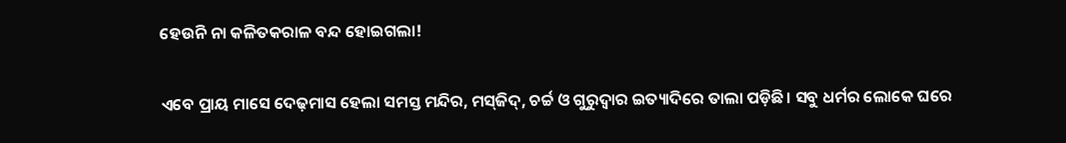ହେଉନି ନା କଳିତକରାଳ ବନ୍ଦ ହୋଇଗଲା!

ଏବେ ପ୍ରାୟ ମାସେ ଦେଢ଼ମାସ ହେଲା ସମସ୍ତ ମନ୍ଦିର, ମସ୍‌ଜିଦ୍‌, ଚର୍ଚ୍ଚ ଓ ଗୁରୁଦ୍ବାର ଇତ୍ୟାଦିରେ ତାଲା ପଡ଼ିଛି। ସବୁ ଧର୍ମର ଲୋକେ ଘରେ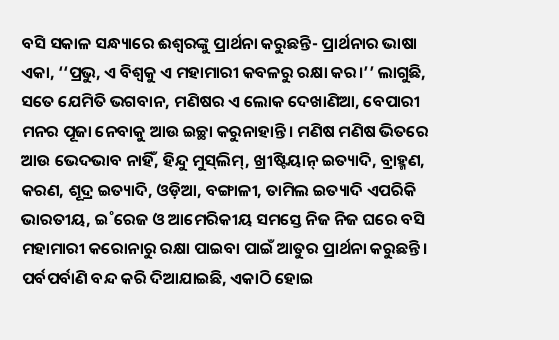ବସି ସକାଳ ସନ୍ଧ୍ୟାରେ ଈଶ୍ବରଙ୍କୁ ପ୍ରାର୍ଥନା କରୁଛନ୍ତି- ପ୍ରାର୍ଥନାର ଭାଷା ଏକା, ‘‘ପ୍ରଭୁ, ଏ ବିଶ୍ବକୁ ଏ ମହାମାରୀ କବଳରୁ ରକ୍ଷା କର।’’ ଲାଗୁଛି, ସତେ ଯେମିତି ଭଗବାନ, ମଣିଷର ଏ ଲୋକ ଦେଖାଣିଆ, ବେପାରୀ ମନର ପୂଜା ନେବାକୁ ଆଉ ଇଚ୍ଛା କରୁନାହାନ୍ତି। ମଣିଷ ମଣିଷ ଭିତରେ ଆଉ ଭେଦଭାବ ନାହିଁ, ହିନ୍ଦୁ ମୁସ୍‌ଲିମ୍‌, ଖ୍ରୀଷ୍ଟିୟାନ୍‌ ଇତ୍ୟାଦି, ବ୍ରାହ୍ମଣ, କରଣ, ଶୂଦ୍ର ଇତ୍ୟାଦି, ଓଡ଼ିଆ, ବଙ୍ଗାଳୀ, ତାମିଲ ଇତ୍ୟାଦି ଏପରିକି ଭାରତୀୟ, ଇ˚ରେଜ ଓ ଆମେରିକୀୟ ସମସ୍ତେ ନିଜ ନିଜ ଘରେ ବସି ମହାମାରୀ କରୋନାରୁ ରକ୍ଷା ପାଇବା ପାଇଁ ଆତୁର ପ୍ରାର୍ଥନା କରୁଛନ୍ତି। ପର୍ବପର୍ବାଣି ବନ୍ଦ କରି ଦିଆଯାଇଛି, ଏକାଠି ହୋଇ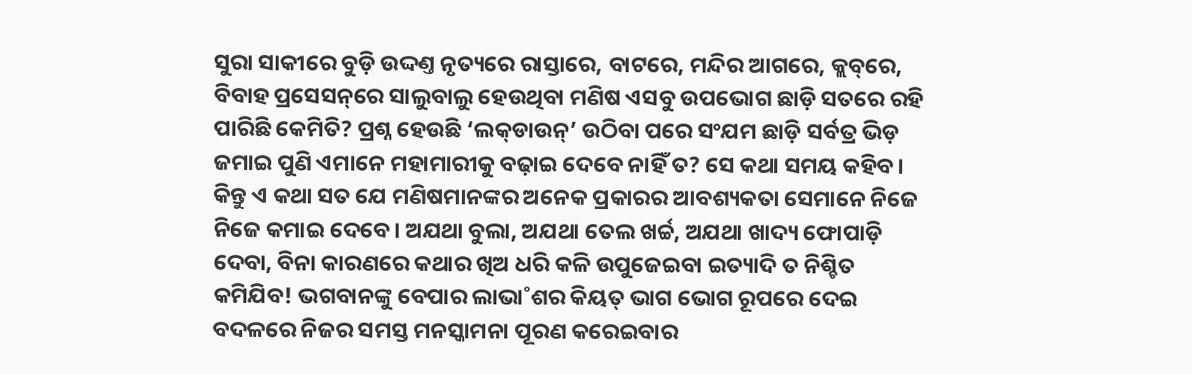ସୁରା ସାକୀରେ ବୁଡ଼ି ଉଦ୍ଦଣ୍ତ ନୃତ୍ୟରେ ରାସ୍ତାରେ, ବାଟରେ, ମନ୍ଦିର ଆଗରେ, କ୍ଲବ୍‌ରେ, ବିବାହ ପ୍ରସେସନ୍‌ରେ ସାଲୁବାଲୁ ହେଉଥିବା ମଣିଷ ଏସବୁ ଉପଭୋଗ ଛାଡ଼ି ସତରେ ରହି ପାରିଛି କେମିତି? ପ୍ରଶ୍ନ ହେଉଛି ‘ଲକ୍‌ଡାଉନ୍‌’ ଉଠିବା ପରେ ସଂଯମ ଛାଡ଼ି ସର୍ବତ୍ର ଭିଡ଼ ଜମାଇ ପୁଣି ଏମାନେ ମହାମାରୀକୁ ବଢ଼ାଇ ଦେବେ ନାହିଁ ତ? ସେ କଥା ସମୟ କହିବ। କିନ୍ତୁ ଏ କଥା ସତ ଯେ ମଣିଷମାନଙ୍କର ଅନେକ ପ୍ରକାରର ଆବଶ୍ୟକତା ସେମାନେ ନିଜେ ନିଜେ କମାଇ ଦେବେ। ଅଯଥା ବୁଲା, ଅଯଥା ତେଲ ଖର୍ଚ୍ଚ, ଅଯଥା ଖାଦ୍ୟ ଫୋପାଡ଼ି ଦେବା, ବିନା କାରଣରେ କଥାର ଖିଅ ଧରି କଳି ଉପୁଜେଇବା ଇତ୍ୟାଦି ତ ନିଶ୍ଚିତ କମିଯିବ! ଭଗବାନଙ୍କୁ ବେପାର ଲାଭା˚ଶର କିୟତ୍ ଭାଗ ଭୋଗ ରୂପରେ ଦେଇ ବଦଳରେ ନିଜର ସମସ୍ତ ମନସ୍କାମନା ପୂରଣ କରେଇବାର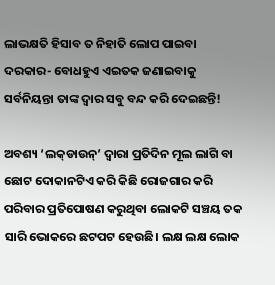ଲାଭକ୍ଷତି ହିସାବ ତ ନିହାତି ଲୋପ ପାଇବା ଦରକାର- ବୋଧହୁଏ ଏଇତକ ଜଣାଇବାକୁ ସର୍ବନିୟନ୍ତା ତାଙ୍କ ଦ୍ବାର ସବୁ ବନ୍ଦ କରି ଦେଇଛନ୍ତି!

ଅବଶ୍ୟ ‘ଲକ୍‌ଡାଉନ୍‌’ ଦ୍ବାରା ପ୍ରତିଦିନ ମୂଲ ଲାଗି ବା ଛୋଟ ଦୋକାନଟିଏ କରି କିଛି ରୋଜଗାର କରି ପରିବାର ପ୍ରତିପୋଷଣ କରୁଥିବା ଲୋକଟି ସଞ୍ଚୟ ତକ ସାରି ଭୋକରେ ଛଟପଟ ହେଉଛି। ଲକ୍ଷ ଲକ୍ଷ ଲୋକ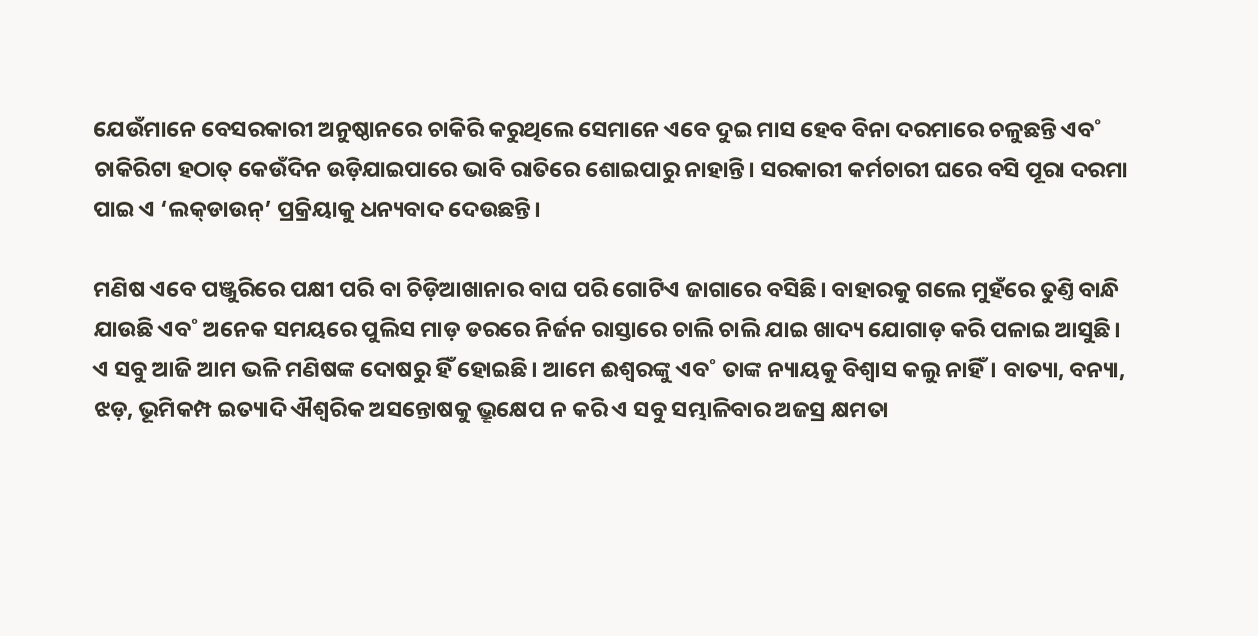ଯେଉଁମାନେ ବେସରକାରୀ ଅନୁଷ୍ଠାନରେ ଚାକିରି କରୁଥିଲେ ସେମାନେ ଏବେ ଦୁଇ ମାସ ହେବ ବିନା ଦରମାରେ ଚଳୁଛନ୍ତି ଏବ˚ ଚାକିରିଟା ହଠାତ୍‌ କେଉଁଦିନ ଉଡ଼ିଯାଇପାରେ ଭାବି ରାତିରେ ଶୋଇପାରୁ ନାହାନ୍ତି। ସରକାରୀ କର୍ମଚାରୀ ଘରେ ବସି ପୂରା ଦରମା ପାଇ ଏ ‘ଲକ୍‌ଡାଉନ୍‌’ ପ୍ରକ୍ରିୟାକୁ ଧନ୍ୟବାଦ ଦେଉଛନ୍ତି।

ମଣିଷ ଏବେ ପଞ୍ଜୁରିରେ ପକ୍ଷୀ ପରି ବା ଚିଡ଼ିଆଖାନାର ବାଘ ପରି ଗୋଟିଏ ଜାଗାରେ ବସିଛି। ବାହାରକୁ ଗଲେ ମୁହଁରେ ତୁଣ୍ତି ବାନ୍ଧି ଯାଉଛି ଏବ˚ ଅନେକ ସମୟରେ ପୁଲିସ ମାଡ଼ ଡରରେ ନିର୍ଜନ ରାସ୍ତାରେ ଚାଲି ଚାଲି ଯାଇ ଖାଦ୍ୟ ଯୋଗାଡ଼ କରି ପଳାଇ ଆସୁଛି। ଏ ସବୁ ଆଜି ଆମ ଭଳି ମଣିଷଙ୍କ ଦୋଷରୁ ହିଁ ହୋଇଛି। ଆମେ ଈଶ୍ବରଙ୍କୁ ଏବ˚ ତାଙ୍କ ନ୍ୟାୟକୁ ବିଶ୍ବାସ କଲୁ ନାହିଁ। ବାତ୍ୟା, ବନ୍ୟା, ଝଡ଼, ଭୂମିକମ୍ପ ଇତ୍ୟାଦି ଐଶ୍ବରିକ ଅସନ୍ତୋ‌ଷକୁ ଭ୍ରୂକ୍ଷେପ ନ କରି ଏ ସବୁ ସମ୍ଭାଳିବାର ଅଜସ୍ର କ୍ଷମତା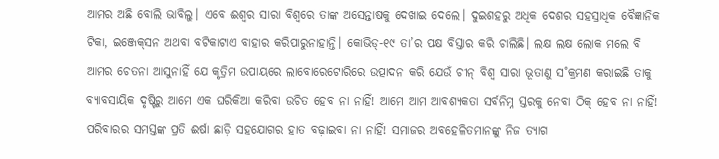ଆମର ଅଛି ବୋଲି ଭାବିଲୁ। ଏବେ ଈଶ୍ବର ସାରା ବିଶ୍ବରେ ତାଙ୍କ ଅସ‌େନ୍ତାଷକୁ ଦେଖାଇ ଦେଲେ। ଦୁଇଶହରୁ ଅଧିକ ଦେଶର ସହସ୍ରାଧିକ ବୈଜ୍ଞାନିକ ଟିକା, ଇଞ୍ଜେକ୍‌ସନ ଅଥବା ବଟିକାଟାଏ ବାହାର କରିପାରୁନାହାନ୍ତି। କୋଭିଡ୍‌-୧୯ ତା’ର ପକ୍ଷ ବିସ୍ତାର କରି ଚାଲିଛି। ଲକ୍ଷ ଲକ୍ଷ ଲୋକ ମଲେ ବି ଆମର ଚେତନା ଆସୁନାହିଁ ଯେ କୃତ୍ରିମ ଉପାୟରେ ଲାବୋରେଟୋରିରେ ଉତ୍ପାଦନ କରି ଯେଉଁ ଚୀନ୍‌ ବିଶ୍ବ ସାରା ଭୂତାଣୁ ସ˚କ୍ରମଣ କରାଇଛି ତାକୁ ବ୍ୟାବସାୟିକ ଦୃଷ୍ଟିରୁ ଆମେ ଏକ ଘରିକିଆ କରିବା ଉଚିତ ହେବ ନା ନାହିଁ! ଆମେ ଆମ ଆବଶ୍ୟକତା ସର୍ବନିମ୍ନ ସ୍ତରକୁ ନେବା ଠିକ୍‌ ହେବ ନା ନାହିଁ! ପରିବାରର ସମସ୍ତଙ୍କ ପ୍ରତି ଈର୍ଷା ଛାଡ଼ି ସହଯୋଗର ହାତ ବଢ଼ାଇବା ନା ନାହିଁ! ସମାଜର ଅବହେଳିତମାନଙ୍କୁ ନିଜ ତ୍ୟାଗ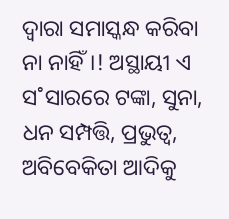ଦ୍ବାରା ସମାସ୍କନ୍ଧ କରିବା ନା ନାହିଁ।! ଅସ୍ଥାୟୀ ଏ ସ˚ସାରରେ ଟଙ୍କା, ସୁନା, ଧନ ସମ୍ପତ୍ତି, ପ୍ରଭୁତ୍ବ, ଅବିବେକିତା ଆଦିକୁ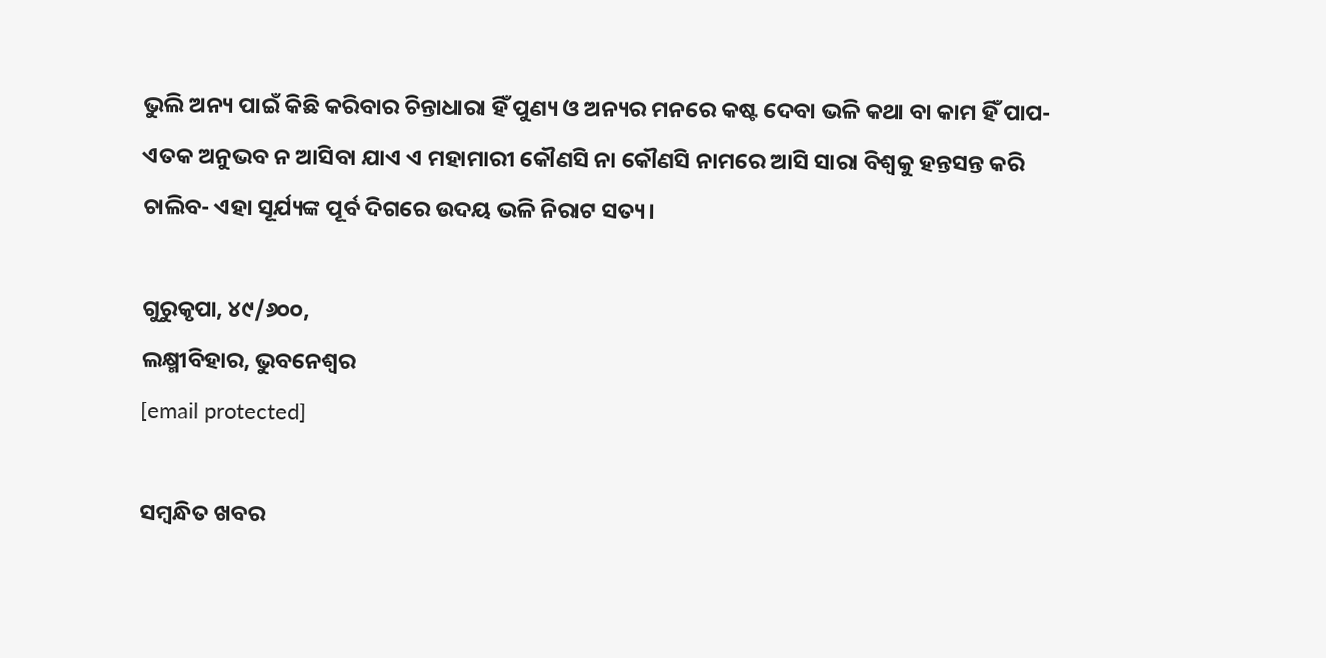ଭୁଲି ଅନ୍ୟ ପାଇଁ କିଛି କରିବାର ଚିନ୍ତାଧାରା ହିଁ ପୁଣ୍ୟ ଓ ଅନ୍ୟର ମନରେ କଷ୍ଟ ଦେବା ଭଳି କଥା ବା କାମ ହିଁ ପାପ- ଏତକ ଅନୁଭବ ନ ଆସିବା ଯାଏ ଏ ମହାମାରୀ କୌଣସି ନା କୌଣସି ନାମରେ ଆସି ସାରା ବିଶ୍ବକୁ ହନ୍ତସନ୍ତ କରି ଚାଲିବ- ଏହା ସୂର୍ଯ୍ୟଙ୍କ ପୂର୍ବ ଦିଗରେ ଉଦୟ ଭଳି ନିରାଟ ସତ୍ୟ।

ଗୁରୁକୃପା, ୪୯/୬୦୦,
ଲକ୍ଷ୍ମୀବିହାର, ଭୁବନେଶ୍ବର
[email protected]

ସମ୍ବନ୍ଧିତ ଖବର